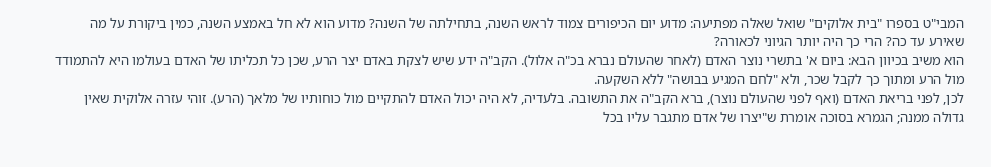המבי"ט בספרו "בית אלוקים" שואל שאלה מפתיעה: מדוע יום הכיפורים צמוד לראש השנה, בתחילתה של השנה? מדוע הוא לא חל באמצע השנה, כמין ביקורת על מה שאירע עד כה? הרי כך היה יותר הגיוני לכאורה?
הוא משיב בכיוון הבא: ביום א' בתשרי נוצר האדם (לאחר שהעולם נברא בכ"ה אלול). הקב"ה ידע שיש לצקת באדם יצר הרע, שכן כל תכליתו של האדם בעולמו היא להתמודד מול הרע ומתוך כך לקבל שכר, ולא "לחם המגיע בבושה" ללא השקעה.
לכן, לפני בריאת האדם (ואף לפני שהעולם נוצר), ברא הקב"ה את התשובה. בלעדיה, לא היה יכול האדם להתקיים מול כוחותיו של מלאך (הרע). זוהי עזרה אלוקית שאין גדולה ממנה; הגמרא בסוכה אומרת ש"יצרו של אדם מתגבר עליו בכל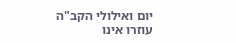יום ואילולי הקב"ה עוזרו אינו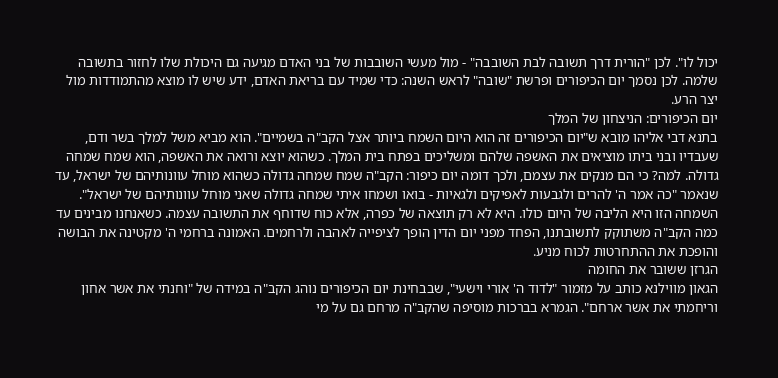יכול לו". לכן "הורית דרך תשובה לבת השובבה" - מול מעשי השובבות של בני האדם מגיעה גם היכולת שלו לחזור בתשובה שלמה. לכן נסמך יום הכיפורים ופרשת "שובה" לראש השנה: כדי שמיד עם בריאת האדם, ידע שיש לו מוצא מהתמודדות מול יצר הרע.
יום הכיפורים: הניצחון של המלך
בתנא דבי אליהו מובא ש"יום הכיפורים זה הוא היום השמח ביותר אצל הקב"ה בשמיים". הוא מביא משל למלך בשר ודם, שעבדיו ובני ביתו מוציאים את האשפה שלהם ומשליכים בפתח בית המלך. כשהוא יוצא ורואה את האשפה, הוא שמח שמחה גדולה. למה? כי הם מנקים את עצמם, ולכך דומה יום כיפור: הקב"ה שמח שמחה גדולה כשהוא מוחל עוונותיהם של ישראל, עד שנאמר "כה אמר ה' להרים ולגבעות לאפיקים ולגאיות - בואו ושמחו איתי שמחה גדולה שאני מוחל עוונותיהם של ישראל".
השמחה הזו היא הליבה של היום כולו. היא לא רק תוצאה של כפרה, אלא כוח שדוחף את התשובה עצמה. כשאנחנו מבינים עד כמה הקב"ה משתוקק לתשובתנו, הפחד מפני יום הדין הופך לציפייה לאהבה ולרחמים. האמונה ברחמי ה' מקטינה את הבושה והופכת את ההתחרטות לכוח מניע.
הגרזן ששובר את החומה
הגאון מווילנא כותב על מזמור "לדוד ה' אורי וישעי", שבבחינת יום הכיפורים נוהג הקב"ה במידה של "וחנתי את אשר אחון וריחמתי את אשר ארחם". הגמרא בברכות מוסיפה שהקב"ה מרחם גם על מי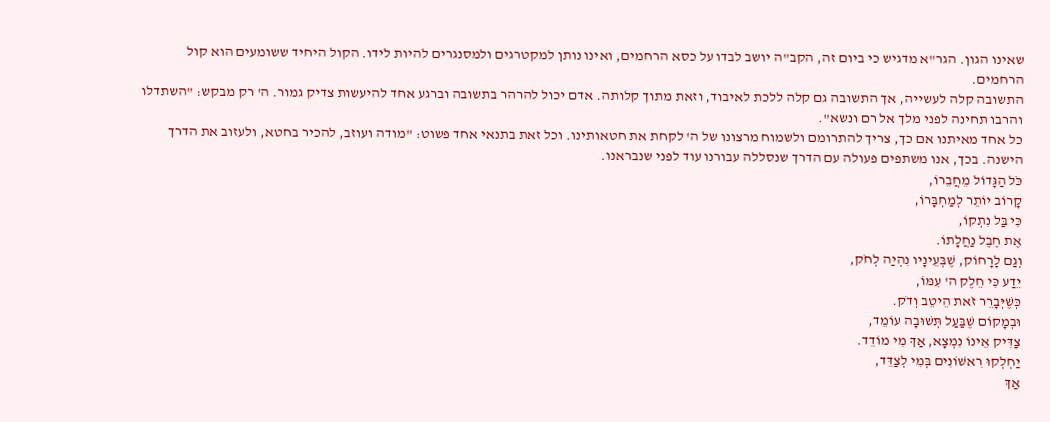שאינו הגון. הגר"א מדגיש כי ביום זה, הקב"ה יושב לבדו על כסא הרחמים, ואינו נותן למקטרגים ולמסנגרים להיות לידו. הקול היחיד ששומעים הוא קול הרחמים.
התשובה קלה לעשייה, אך התשובה גם קלה ללכת לאיבוד, וזאת מתוך קלותה. אדם יכול להרהר בתשובה וברגע אחד להיעשות צדיק גמור. ה' רק מבקש: "השתדלו והרבו תחינה לפני מלך אל רם ונשא".
כל אחד מאיתנו אם כך, צריך להתרומם ולשמוח מרצונו של ה' לקחת את חטאותינו. וכל זאת בתנאי אחד פשוט: "מודה ועוזב, להכיר בחטא, ולעזוב את הדרך הישנה. בכך, אנו משתפים פעולה עם הדרך שנסללה עבורנו עוד לפני שנבראנו.
כֹּל הַגָּדוֹל מֵחֲבֵרוֹ,
קָרוֹב יוֹתֵר לְמַחְבָּרוֹ,
כִּי בַּל נִתְקוֹ,
אֶת חֶבֶל נַחֲלָתוֹ.
וְגַם לָרָחוֹק, שֶׁבְּעֵינָיו נִהְיַה לְחֹק,
יֵדַע כִּי חֵלֶק ה' עִמּוֹ,
כְּשֶׁיְּבָרֵר זֹאת הֵיטֵב וְדֹק.
וּבְמָקוֹם שֶׁבַּעַל תְּשׁוּבָה עוֹמֵד,
צַדִּיק אֵינוֹ נִמְצָא, אַךְ מִי מוֹדֵד.
יַחְלְקוּ רִאשׁוֹנִים בְּמִי לְצַדֵּד,
אַךְ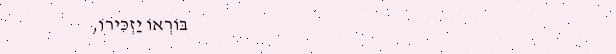בּוֹרְאוֹ יַזְכִּירוֹ,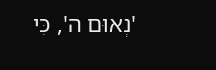'נְאוּם ה', כִּי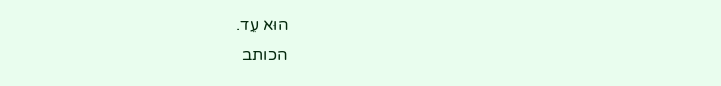הוּא עֵד.
הכותב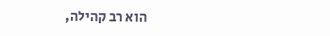הוא רב קהילה,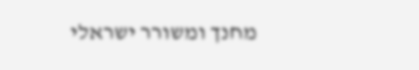מחנך ומשורר ישראלי